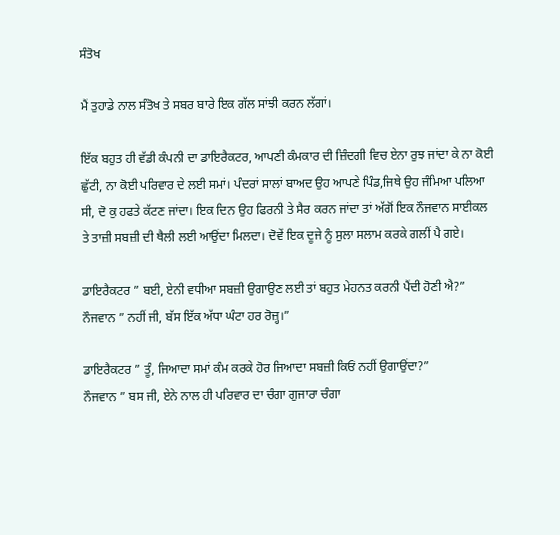ਸੰਤੋਖ

ਮੈਂ ਤੁਹਾਡੇ ਨਾਲ ਸੰਤੋਖ ਤੇ ਸਬਰ ਬਾਰੇ ਇਕ ਗੱਲ ਸਾਂਝੀ ਕਰਨ ਲੱਗਾਂ।

ਇੱਕ ਬਹੁਤ ਹੀ ਵੱਡੀ ਕੰਪਨੀ ਦਾ ਡਾਇਰੈਕਟਰ, ਆਪਣੀ ਕੰਮਕਾਰ ਦੀ ਜ਼ਿੰਦਗੀ ਵਿਚ ਏਨਾ ਰੁਝ ਜਾਂਦਾ ਕੇ ਨਾ ਕੋਈ ਛੁੱਟੀ, ਨਾ ਕੋਈ ਪਰਿਵਾਰ ਦੇ ਲਈ ਸਮਾਂ। ਪੰਦਰਾਂ ਸਾਲਾਂ ਬਾਅਦ ਉਹ ਆਪਣੇ ਪਿੰਡ,ਜਿਥੇ ਉਹ ਜੰਮਿਆ ਪਲਿਆ ਸੀ, ਦੋ ਕੁ ਹਫਤੇ ਕੱਟਣ ਜਾਂਦਾ। ਇਕ ਦਿਨ ਉਹ ਫਿਰਨੀ ਤੇ ਸੈਰ ਕਰਨ ਜਾਂਦਾ ਤਾਂ ਅੱਗੋਂ ਇਕ ਨੌਜਵਾਨ ਸਾਈਕਲ ਤੇ ਤਾਜ਼ੀ ਸਬਜ਼ੀ ਦੀ ਥੈਲੀ ਲਈ ਆਉਂਦਾ ਮਿਲਦਾ। ਦੋਵੇਂ ਇਕ ਦੂਜੇ ਨੂੰ ਸੁਲਾ ਸਲਾਮ ਕਰਕੇ ਗਲੀਂ ਪੈ ਗਏ।

ਡਾਇਰੈਕਟਰ ” ਬਈ, ਏਨੀ ਵਧੀਆ ਸਬਜ਼ੀ ਉਗਾਉਣ ਲਈ ਤਾਂ ਬਹੁਤ ਮੇਹਨਤ ਕਰਨੀ ਪੈਂਦੀ ਹੋਣੀ ਐ?”
ਨੌਜਵਾਨ ” ਨਹੀਂ ਜੀ, ਬੱਸ ਇੱਕ ਅੱਧਾ ਘੰਟਾ ਹਰ ਰੋਜ਼੍ਹ।”

ਡਾਇਰੈਕਟਰ ” ਤੂੰ, ਜਿਆਦਾ ਸਮਾਂ ਕੰਮ ਕਰਕੇ ਹੋਰ ਜਿਆਦਾ ਸਬਜ਼ੀ ਕਿਓਂ ਨਹੀਂ ਉਗਾਉਂਦਾ?”
ਨੌਜਵਾਨ ” ਬਸ ਜੀ, ਏਨੇ ਨਾਲ ਹੀ ਪਰਿਵਾਰ ਦਾ ਚੰਗਾ ਗੁਜਾਰਾ ਚੰਗਾ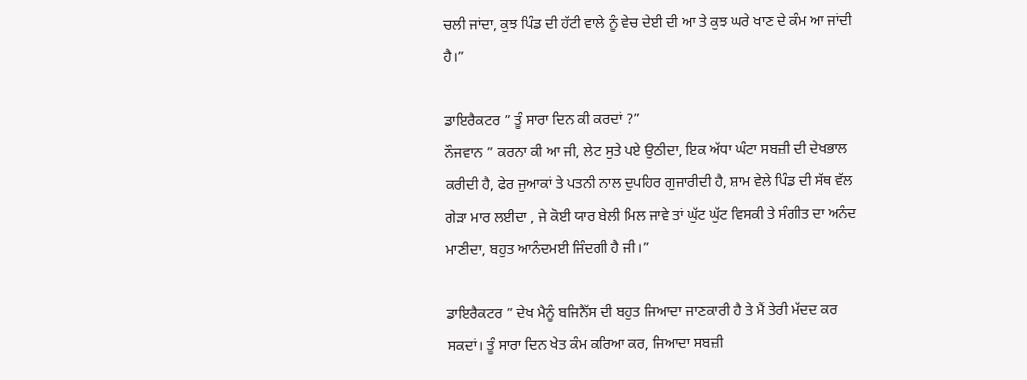ਚਲੀ ਜਾਂਦਾ, ਕੁਝ ਪਿੰਡ ਦੀ ਹੱਟੀ ਵਾਲੇ ਨੂੰ ਵੇਚ ਦੇਈ ਦੀ ਆ ਤੇ ਕੁਝ ਘਰੇ ਖਾਣ ਦੇ ਕੰਮ ਆ ਜਾਂਦੀ ਹੈ।”

ਡਾਇਰੈਕਟਰ ” ਤੂੰ ਸਾਰਾ ਦਿਨ ਕੀ ਕਰਦਾਂ ?”
ਨੌਜਵਾਨ ” ਕਰਨਾ ਕੀ ਆ ਜੀ, ਲੇਟ ਸੁਤੇ ਪਏ ਉਠੀਦਾ, ਇਕ ਅੱਧਾ ਘੰਟਾ ਸਬਜ਼ੀ ਦੀ ਦੇਖਭਾਲ ਕਰੀਦੀ ਹੈ, ਫੇਰ ਜੁਆਕਾਂ ਤੇ ਪਤਨੀ ਨਾਲ ਦੁਪਹਿਰ ਗੁਜਾਰੀਦੀ ਹੈ, ਸ਼ਾਮ ਵੇਲੇ ਪਿੰਡ ਦੀ ਸੱਥ ਵੱਲ ਗੇੜਾ ਮਾਰ ਲਈਦਾ , ਜੇ ਕੋਈ ਯਾਰ ਬੇਲੀ ਮਿਲ ਜਾਵੇ ਤਾਂ ਘੁੱਟ ਘੁੱਟ ਵਿਸਕੀ ਤੇ ਸੰਗੀਤ ਦਾ ਅਨੰਦ ਮਾਣੀਦਾ, ਬਹੁਤ ਆਨੰਦਮਈ ਜਿੰਦਗੀ ਹੈ ਜੀ।”

ਡਾਇਰੈਕਟਰ ” ਦੇਖ ਮੈਨੂੰ ਬਜਿਨੈੱਸ ਦੀ ਬਹੁਤ ਜਿਆਦਾ ਜਾਣਕਾਰੀ ਹੈ ਤੇ ਮੈਂ ਤੇਰੀ ਮੱਦਦ ਕਰ ਸਕਦਾਂ। ਤੂੰ ਸਾਰਾ ਦਿਨ ਖੇਤ ਕੰਮ ਕਰਿਆ ਕਰ, ਜਿਆਦਾ ਸਬਜ਼ੀ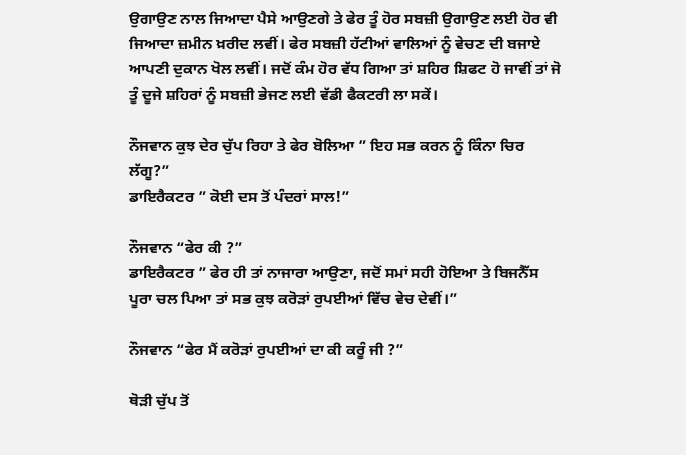ਉਗਾਉਣ ਨਾਲ ਜਿਆਦਾ ਪੈਸੇ ਆਉਣਗੇ ਤੇ ਫੇਰ ਤੂੰ ਹੋਰ ਸਬਜ਼ੀ ਉਗਾਉਣ ਲਈ ਹੋਰ ਵੀ ਜਿਆਦਾ ਜ਼ਮੀਨ ਖ਼ਰੀਦ ਲਵੀਂ। ਫੇਰ ਸਬਜ਼ੀ ਹੱਟੀਆਂ ਵਾਲਿਆਂ ਨੂੰ ਵੇਚਣ ਦੀ ਬਜਾਏ ਆਪਣੀ ਦੁਕਾਨ ਖੋਲ ਲਵੀਂ। ਜਦੋਂ ਕੰਮ ਹੋਰ ਵੱਧ ਗਿਆ ਤਾਂ ਸ਼ਹਿਰ ਸ਼ਿਫਟ ਹੋ ਜਾਵੀਂ ਤਾਂ ਜੋ ਤੂੰ ਦੂਜੇ ਸ਼ਹਿਰਾਂ ਨੂੰ ਸਬਜ਼ੀ ਭੇਜਣ ਲਈ ਵੱਡੀ ਫੈਕਟਰੀ ਲਾ ਸਕੇਂ।

ਨੌਜਵਾਨ ਕੁਝ ਦੇਰ ਚੁੱਪ ਰਿਹਾ ਤੇ ਫੇਰ ਬੋਲਿਆ ” ਇਹ ਸਭ ਕਰਨ ਨੂੰ ਕਿੰਨਾ ਚਿਰ ਲੱਗੂ?”
ਡਾਇਰੈਕਟਰ ” ਕੋਈ ਦਸ ਤੋਂ ਪੰਦਰਾਂ ਸਾਲ!”

ਨੌਜਵਾਨ “ਫੇਰ ਕੀ ?”
ਡਾਇਰੈਕਟਰ ” ਫੇਰ ਹੀ ਤਾਂ ਨਾਜਾਰਾ ਆਉਣਾ, ਜਦੋਂ ਸਮਾਂ ਸਹੀ ਹੋਇਆ ਤੇ ਬਿਜਨੈੱਸ ਪੂਰਾ ਚਲ ਪਿਆ ਤਾਂ ਸਭ ਕੁਝ ਕਰੋੜਾਂ ਰੁਪਈਆਂ ਵਿੱਚ ਵੇਚ ਦੇਵੀਂ।”

ਨੌਜਵਾਨ “ਫੇਰ ਮੈਂ ਕਰੋੜਾਂ ਰੁਪਈਆਂ ਦਾ ਕੀ ਕਰੂੰ ਜੀ ?”

ਥੋੜੀ ਚੁੱਪ ਤੋਂ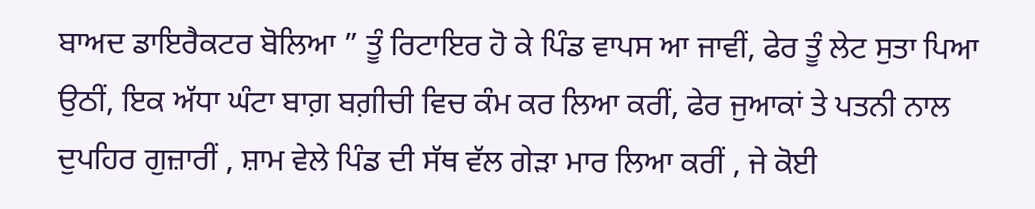ਬਾਅਦ ਡਾਇਰੈਕਟਰ ਬੋਲਿਆ ” ਤੂੰ ਰਿਟਾਇਰ ਹੋ ਕੇ ਪਿੰਡ ਵਾਪਸ ਆ ਜਾਵੀਂ, ਫੇਰ ਤੂੰ ਲੇਟ ਸੁਤਾ ਪਿਆ ਉਠੀਂ, ਇਕ ਅੱਧਾ ਘੰਟਾ ਬਾਗ਼ ਬਗ਼ੀਚੀ ਵਿਚ ਕੰਮ ਕਰ ਲਿਆ ਕਰੀਂ, ਫੇਰ ਜੁਆਕਾਂ ਤੇ ਪਤਨੀ ਨਾਲ ਦੁਪਹਿਰ ਗੁਜ਼ਾਰੀਂ , ਸ਼ਾਮ ਵੇਲੇ ਪਿੰਡ ਦੀ ਸੱਥ ਵੱਲ ਗੇੜਾ ਮਾਰ ਲਿਆ ਕਰੀਂ , ਜੇ ਕੋਈ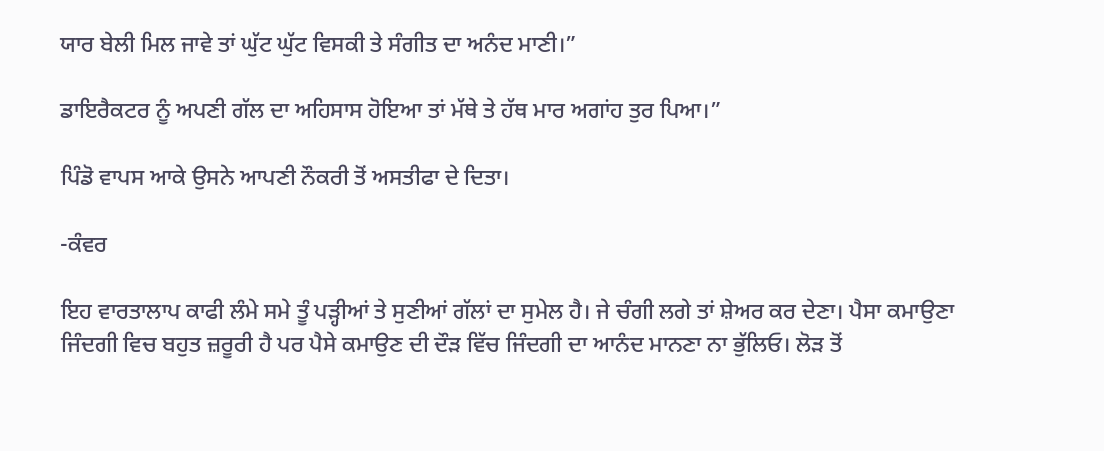ਯਾਰ ਬੇਲੀ ਮਿਲ ਜਾਵੇ ਤਾਂ ਘੁੱਟ ਘੁੱਟ ਵਿਸਕੀ ਤੇ ਸੰਗੀਤ ਦਾ ਅਨੰਦ ਮਾਣੀ।”

ਡਾਇਰੈਕਟਰ ਨੂੰ ਅਪਣੀ ਗੱਲ ਦਾ ਅਹਿਸਾਸ ਹੋਇਆ ਤਾਂ ਮੱਥੇ ਤੇ ਹੱਥ ਮਾਰ ਅਗਾਂਹ ਤੁਰ ਪਿਆ।”

ਪਿੰਡੋ ਵਾਪਸ ਆਕੇ ਉਸਨੇ ਆਪਣੀ ਨੌਕਰੀ ਤੋਂ ਅਸਤੀਫਾ ਦੇ ਦਿਤਾ।

-ਕੰਵਰ

ਇਹ ਵਾਰਤਾਲਾਪ ਕਾਫੀ ਲੰਮੇ ਸਮੇ ਤੂੰ ਪੜ੍ਹੀਆਂ ਤੇ ਸੁਣੀਆਂ ਗੱਲਾਂ ਦਾ ਸੁਮੇਲ ਹੈ। ਜੇ ਚੰਗੀ ਲਗੇ ਤਾਂ ਸ਼ੇਅਰ ਕਰ ਦੇਣਾ। ਪੈਸਾ ਕਮਾਉਣਾ ਜਿੰਦਗੀ ਵਿਚ ਬਹੁਤ ਜ਼ਰੂਰੀ ਹੈ ਪਰ ਪੈਸੇ ਕਮਾਉਣ ਦੀ ਦੌੜ ਵਿੱਚ ਜਿੰਦਗੀ ਦਾ ਆਨੰਦ ਮਾਨਣਾ ਨਾ ਭੁੱਲਿਓ। ਲੋੜ ਤੋਂ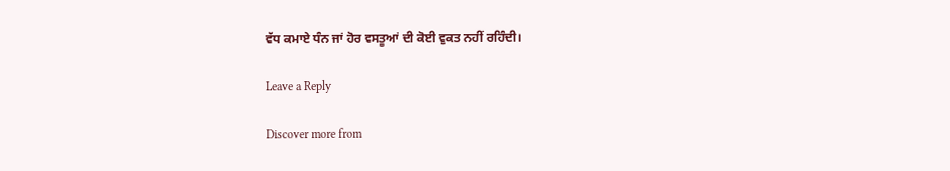ਵੱਧ ਕਮਾਏ ਧੰਨ ਜਾਂ ਹੋਰ ਵਸਤੂਆਂ ਦੀ ਕੋਈ ਵੁਕਤ ਨਹੀਂ ਰਹਿੰਦੀ।

Leave a Reply

Discover more from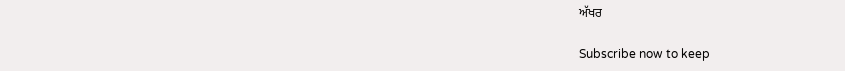ਅੱਖਰ

Subscribe now to keep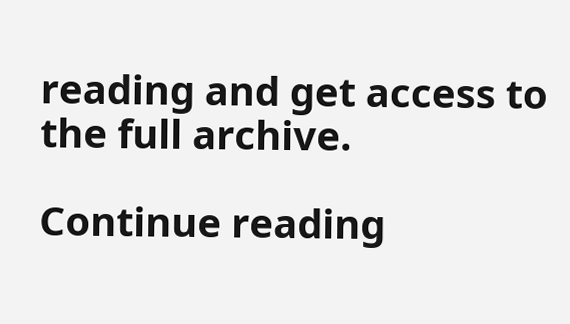reading and get access to the full archive.

Continue reading